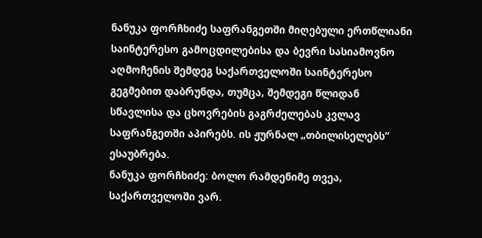ნანუკა ფორჩხიძე საფრანგეთში მიღებული ერთწლიანი საინტერესო გამოცდილებისა და ბევრი სასიამოვნო აღმოჩენის შემდეგ საქართველოში საინტერესო გეგმებით დაბრუნდა, თუმცა, შემდეგი წლიდან სწავლისა და ცხოვრების გაგრძელებას კვლავ საფრანგეთში აპირებს. ის ჟურნალ „თბილისელებს“ ესაუბრება.
ნანუკა ფორჩხიძე: ბოლო რამდენიმე თვეა, საქართველოში ვარ.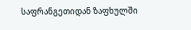საფრანგეთიდან ზაფხულში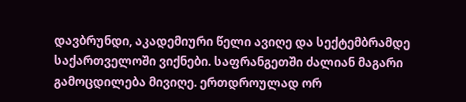დავბრუნდი, აკადემიური წელი ავიღე და სექტემბრამდე საქართველოში ვიქნები. საფრანგეთში ძალიან მაგარი გამოცდილება მივიღე. ერთდროულად ორ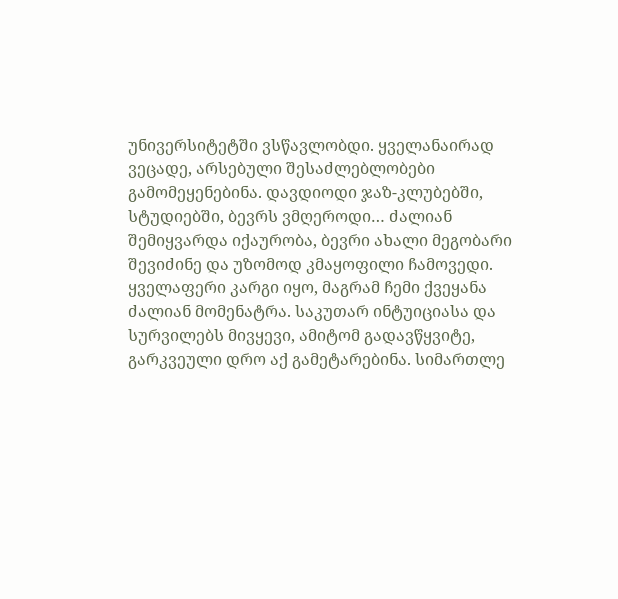უნივერსიტეტში ვსწავლობდი. ყველანაირად ვეცადე, არსებული შესაძლებლობები გამომეყენებინა. დავდიოდი ჯაზ-კლუბებში, სტუდიებში, ბევრს ვმღეროდი… ძალიან შემიყვარდა იქაურობა, ბევრი ახალი მეგობარი შევიძინე და უზომოდ კმაყოფილი ჩამოვედი. ყველაფერი კარგი იყო, მაგრამ ჩემი ქვეყანა ძალიან მომენატრა. საკუთარ ინტუიციასა და სურვილებს მივყევი, ამიტომ გადავწყვიტე, გარკვეული დრო აქ გამეტარებინა. სიმართლე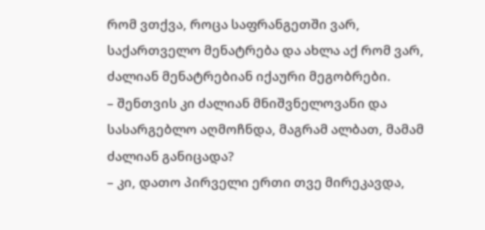რომ ვთქვა, როცა საფრანგეთში ვარ, საქართველო მენატრება და ახლა აქ რომ ვარ, ძალიან მენატრებიან იქაური მეგობრები.
– შენთვის კი ძალიან მნიშვნელოვანი და სასარგებლო აღმოჩნდა, მაგრამ ალბათ, მამამ ძალიან განიცადა?
– კი, დათო პირველი ერთი თვე მირეკავდა,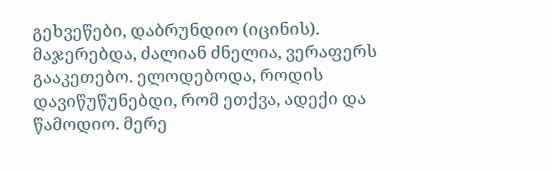გეხვეწები, დაბრუნდიო (იცინის). მაჯერებდა, ძალიან ძნელია, ვერაფერს გააკეთებო. ელოდებოდა, როდის დავიწუწუნებდი, რომ ეთქვა, ადექი და წამოდიო. მერე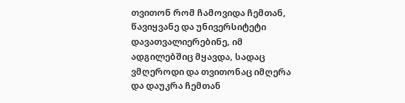თვითონ რომ ჩამოვიდა ჩემთან, წავიყვანე და უნივერსიტეტი დავათვალიერებინე, იმ ადგილებშიც მყავდა, სადაც ვმღეროდი და თვითონაც იმღერა და დაუკრა ჩემთან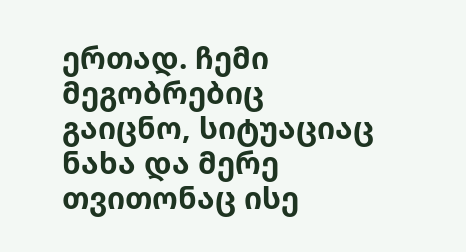ერთად. ჩემი მეგობრებიც გაიცნო, სიტუაციაც ნახა და მერე თვითონაც ისე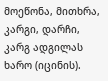მოეწონა, მითხრა, კარგი, დარჩი, კარგ ადგილას ხარო (იცინის).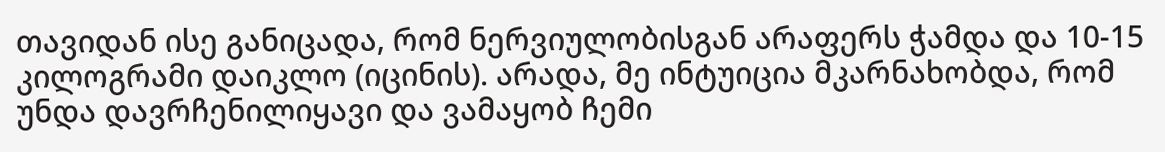თავიდან ისე განიცადა, რომ ნერვიულობისგან არაფერს ჭამდა და 10-15 კილოგრამი დაიკლო (იცინის). არადა, მე ინტუიცია მკარნახობდა, რომ უნდა დავრჩენილიყავი და ვამაყობ ჩემი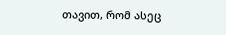თავით, რომ ასეც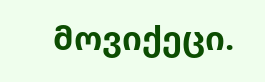მოვიქეცი.